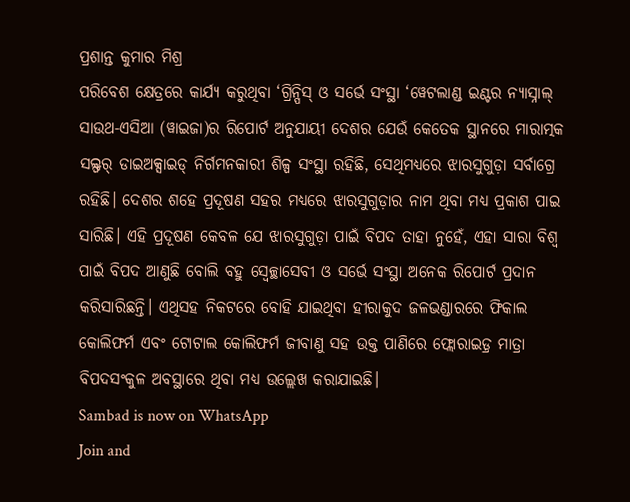ପ୍ରଶାନ୍ତ କୁମାର ମିଶ୍ର
ପରିବେଶ କ୍ଷେତ୍ରରେ କାର୍ଯ୍ୟ କରୁଥିବା ‘ଗ୍ରିନ୍ପିସ୍ ଓ ସର୍ଭେ ସଂସ୍ଥା ‘ୱେଟଲାଣ୍ଡ ଇଣ୍ଟର ନ୍ୟାସ୍ନାଲ୍ ସାଉଥ-ଏସିଆ (ୱାଇଜା)ର ରିପୋର୍ଟ ଅନୁଯାୟୀ ଦେଶର ଯେଉଁ କେତେକ ସ୍ଥାନରେ ମାରାତ୍ମକ ସଲ୍ଫର୍ ଡାଇଅକ୍ସାଇଡ୍ ନିର୍ଗମନକାରୀ ଶିଳ୍ପ ସଂସ୍ଥା ରହିଛି, ସେଥିମଧ୍ୟରେ ଝାରସୁଗୁଡ଼ା ସର୍ବାଗ୍ରେ ରହିଛି। ଦେଶର ଶହେ ପ୍ରଦୂଷଣ ସହର ମଧ୍ୟରେ ଝାରସୁଗୁଡ଼ାର ନାମ ଥିବା ମଧ୍ୟ ପ୍ରକାଶ ପାଇ ସାରିଛି। ଏହି ପ୍ରଦୂଷଣ କେବଳ ଯେ ଝାରସୁଗୁଡ଼ା ପାଇଁ ବିପଦ ତାହା ନୁହେଁ, ଏହା ସାରା ବିଶ୍ବ ପାଇଁ ବିପଦ ଆଣୁଛି ବୋଲି ବହୁ ସ୍ବେଚ୍ଛାସେବୀ ଓ ସର୍ଭେ ସଂସ୍ଥା ଅନେକ ରିପୋର୍ଟ ପ୍ରଦାନ କରିସାରିଛନ୍ତି। ଏଥିସହ ନିକଟରେ ବୋହି ଯାଇଥିବା ହୀରାକୁଦ ଜଳଭଣ୍ଡାରରେ ଫିକାଲ କୋଲିଫର୍ମ ଏବଂ ଟୋଟାଲ କୋଲିଫର୍ମ ଜୀବାଣୁ ସହ ଉକ୍ତ ପାଣିରେ ଫ୍ଲୋରାଇଡ଼୍ର ମାତ୍ରା ବିପଦସଂକୁଳ ଅବସ୍ଥାରେ ଥିବା ମଧ୍ୟ ଉଲ୍ଲେଖ କରାଯାଇଛି।
Sambad is now on WhatsApp
Join and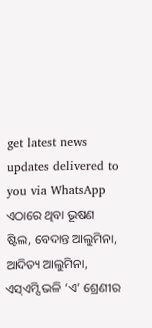get latest news updates delivered to you via WhatsApp
ଏଠାରେ ଥିବା ଭୂଷଣ ଷ୍ଟିଲ, ବେଦାନ୍ତ ଆଲୁମିନା, ଆଦିତ୍ୟ ଆଲୁମିନା, ଏସ୍ଏମ୍ସି ଭଳି ‘ଏ’ ଶ୍ରେଣୀର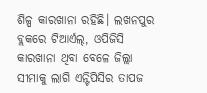ଶିଳ୍ପ କାରଖାନା ରହିଛି। ଲଖନପୁର ବ୍ଲକରେ ଟିଆର୍ଏଲ୍, ଓପିଜିସି କାରଖାନା ଥିବା ବେଳେ ଜିଲ୍ଲା ସୀମାକୁ ଲାଗି ଏନ୍ଟିପିସିର ତାପଜ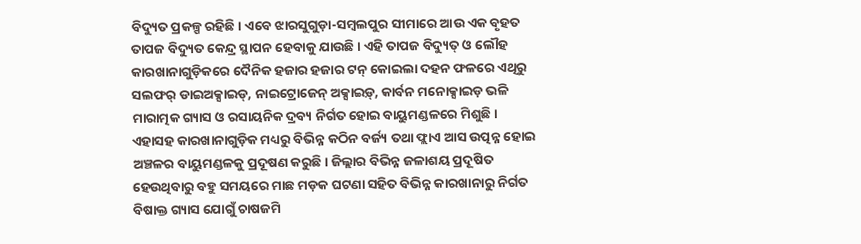ବିଦ୍ୟୁତ ପ୍ରକଳ୍ପ ରହିଛି। ଏବେ ଝାରସୁଗୁଡ଼ା-ସମ୍ବଲପୁର ସୀମାରେ ଆଉ ଏକ ବୃହତ ତାପଜ ବିଦ୍ୟୁତ କେନ୍ଦ୍ର ସ୍ଥାପନ ହେବାକୁ ଯାଉଛି। ଏହି ତାପଜ ବିଦ୍ୟୁତ୍ ଓ ଲୌହ କାରଖାନାଗୁଡ଼ିକରେ ଦୈନିକ ହଜାର ହଜାର ଟନ୍ କୋଇଲା ଦହନ ଫଳରେ ଏଥିରୁ ସଲଫର୍ ଡାଇଅକ୍ସାଇଡ୍, ନାଇଟ୍ରୋଜେନ୍ ଅକ୍ସାଇଡ଼୍, କାର୍ବନ ମନୋକ୍ସାଇଡ଼ ଭଳି ମାରାତ୍ମକ ଗ୍ୟାସ ଓ ରସାୟନିକ ଦ୍ରବ୍ୟ ନିର୍ଗତ ହୋଇ ବାୟୁମଣ୍ଡଳରେ ମିଶୁଛି। ଏହାସହ କାରଖାନାଗୁଡ଼ିକ ମଧ୍ୟରୁ ବିଭିନ୍ନ କଠିନ ବର୍ଜ୍ୟ ତଥା ଫ୍ଲାଏ ଆସ ଉତ୍ପନ୍ନ ହୋଇ ଅଞ୍ଚଳର ବାୟୁମଣ୍ଡଳକୁ ପ୍ରଦୂଷଣ କରୁଛି। ଜିଲ୍ଲାର ବିଭିନ୍ନ ଜଳାଶୟ ପ୍ରଦୂଷିତ ହେଉଥିବାରୁ ବହୁ ସମୟରେ ମାଛ ମଡ଼କ ଘଟଣା ସହିତ ବିଭିନ୍ନ କାରଖାନାରୁ ନିର୍ଗତ ବିଷାକ୍ତ ଗ୍ୟାସ ଯୋଗୁଁ ଚାଷଜମି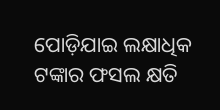ପୋଡ଼ିଯାଇ ଲକ୍ଷାଧିକ ଟଙ୍କାର ଫସଲ କ୍ଷତି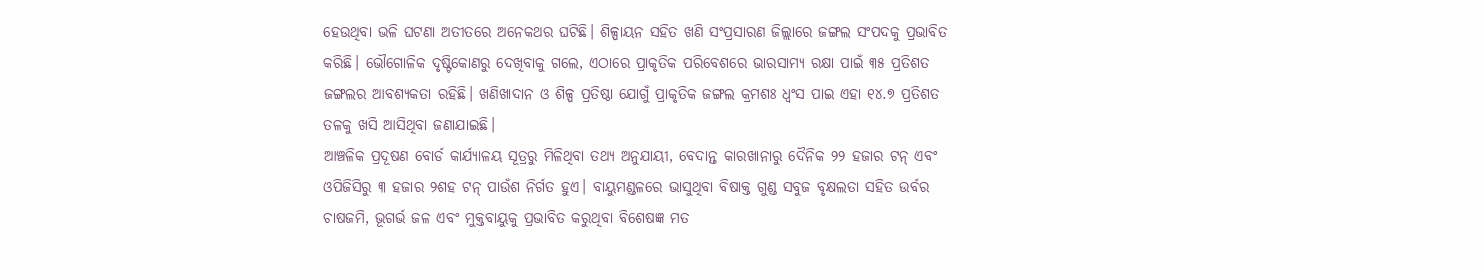ହେଉଥିବା ଭଳି ଘଟଣା ଅତୀତରେ ଅନେକଥର ଘଟିଛି। ଶିଳ୍ପାୟନ ସହିତ ଖଣି ସଂପ୍ରସାରଣ ଜିଲ୍ଲାରେ ଜଙ୍ଗଲ ସଂପଦକୁ ପ୍ରଭାବିତ କରିଛି। ଭୌଗୋଳିକ ଦୃଷ୍ଟିକୋଣରୁ ଦେଖିବାକୁ ଗଲେ, ଏଠାରେ ପ୍ରାକୃତିକ ପରିବେଶରେ ଭାରସାମ୍ୟ ରକ୍ଷା ପାଇଁ ୩୫ ପ୍ରତିଶତ ଜଙ୍ଗଲର ଆବଶ୍ୟକତା ରହିଛି। ଖଣିଖାଦାନ ଓ ଶିଳ୍ପ ପ୍ରତିଷ୍ଠା ଯୋଗୁଁ ପ୍ରାକୃତିକ ଜଙ୍ଗଲ କ୍ରମଶଃ ଧ୍ବଂସ ପାଇ ଏହା ୧୪.୭ ପ୍ରତିଶତ ତଳକୁ ଖସି ଆସିଥିବା ଜଣାଯାଇଛି।
ଆଞ୍ଚଳିକ ପ୍ରଦୂଷଣ ବୋର୍ଡ କାର୍ଯ୍ୟାଳୟ ସୂତ୍ରରୁ ମିଳିଥିବା ତଥ୍ୟ ଅନୁଯାୟୀ, ବେଦାନ୍ତ କାରଖାନାରୁ ଦୈନିକ ୨୨ ହଜାର ଟନ୍ ଏବଂ ଓପିଜିସିରୁ ୩ ହଜାର ୨ଶହ ଟନ୍ ପାଉଁଶ ନିର୍ଗତ ହୁଏ। ବାୟୁମଣ୍ଡଳରେ ଭାସୁଥିବା ବିଷାକ୍ତ ଗୁଣ୍ଡ ସବୁଜ ବୃକ୍ଷଲତା ସହିତ ଉର୍ବର ଚାଷଜମି, ଭୂଗର୍ଭ ଜଳ ଏବଂ ମୁକ୍ତବାୟୁକୁ ପ୍ରଭାବିତ କରୁଥିବା ବିଶେଷଜ୍ଞ ମତ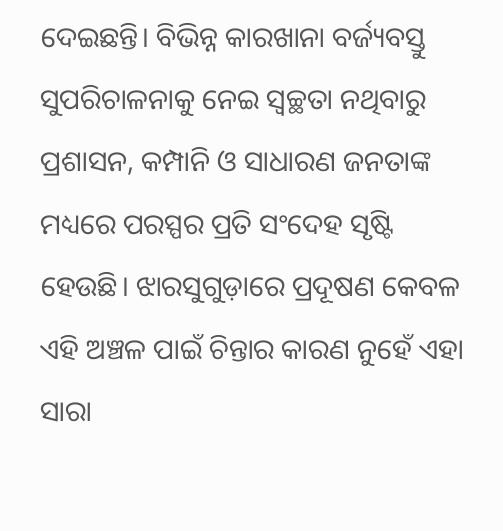ଦେଇଛନ୍ତି। ବିଭିନ୍ନ କାରଖାନା ବର୍ଜ୍ୟବସ୍ତୁ ସୁପରିଚାଳନାକୁ ନେଇ ସ୍ବଚ୍ଛତା ନଥିବାରୁ ପ୍ରଶାସନ, କମ୍ପାନି ଓ ସାଧାରଣ ଜନତାଙ୍କ ମଧ୍ୟରେ ପରସ୍ପର ପ୍ରତି ସଂଦେହ ସୃଷ୍ଟି ହେଉଛି। ଝାରସୁଗୁଡ଼ାରେ ପ୍ରଦୂଷଣ କେବଳ ଏହି ଅଞ୍ଚଳ ପାଇଁ ଚିନ୍ତାର କାରଣ ନୁହେଁ ଏହା ସାରା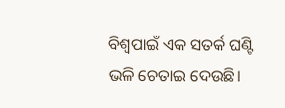ବିଶ୍ବପାଇଁ ଏକ ସତର୍କ ଘଣ୍ଟି ଭଳି ଚେତାଇ ଦେଉଛି।